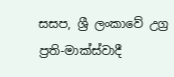සසප, ශ්‍රී ලංකාවේ උග්‍ර ප්‍රති-මාක්ස්වාදී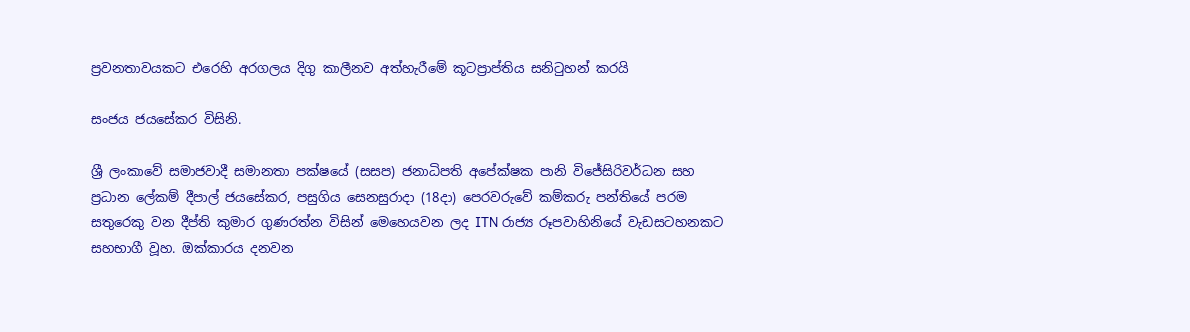ප්‍රවනතාවයකට එරෙහි අරගලය දිගු කාලීනව අත්හැරීමේ කූටප්‍රාප්තිය සනිටුහන් කරයි

සංජය ජයසේකර විසිනි.

ශ්‍රී ලංකාවේ සමාජවාදී සමානතා පක්ෂයේ (සසප) ජනාධිපති අපේක්ෂක පානි විජේසිරිවර්ධන සහ ප්‍රධාන ලේකම් දීපාල් ජයසේකර, පසුගිය සෙනසුරාදා (18දා) පෙරවරුවේ කම්කරු පන්තියේ පරම සතුරෙකු වන දීප්ති කුමාර ගුණරත්න විසින් මෙහෙයවන ලද ITN රාජ්‍ය රූපවාහිනියේ වැඩසටහනකට සහභාගී වූහ. ඔක්කාරය දනවන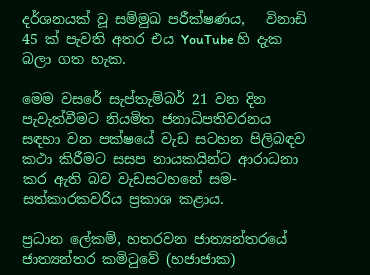දර්ශනයක් වූ සම්මුඛ පරීක්ෂණය,   විනාඩි 45 ක් පැවති අතර එය YouTube හි දැක බලා ගත හැක.

මෙම වසරේ සැප්තැම්බර් 21 වන දින පැවැත්වීමට නියමිත ජනාධිපතිවරනය සඳහා වන පක්ෂයේ වැඩ සටහන පිලිබඳව කථා කිරීමට සසප නායකයින්ට ආරාධනා කර ඇති බව වැඩසටහනේ සම-සත්කාරකවරිය ප්‍රකාශ කළාය.

ප්‍රධාන ලේකම්, හතරවන ජාත්‍යන්තරයේ ජාත්‍යන්තර කමිටුවේ (හජාජාක)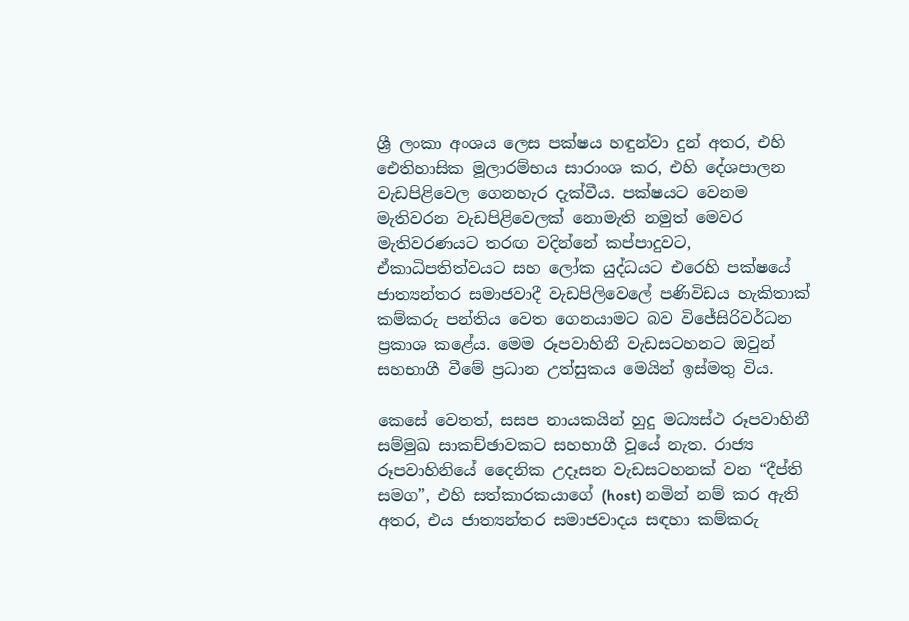ශ්‍රී ලංකා අංශය ලෙස පක්ෂය හඳුන්වා දුන් අතර, එහි ඓතිහාසික මූලාරම්භය සාරාංශ කර, එහි දේශපාලන වැඩපිළිවෙල ගෙනහැර දැක්වීය. පක්ෂයට වෙනම මැතිවරන වැඩපිළිවෙලක් නොමැති නමුත් මෙවර මැතිවරණයට තරඟ වදින්නේ කප්පාදුවට, ඒකාධිපතිත්වයට සහ ලෝක යුද්ධයට එරෙහි පක්ෂයේ ජාත්‍යන්තර සමාජවාදී වැඩපිලිවෙලේ පණිවිඩය හැකිතාක් කම්කරු පන්තිය වෙත ගෙනයාමට බව විජේසිරිවර්ධන ප්‍රකාශ කළේය. මෙම රූපවාහිනී වැඩසටහනට ඔවුන් සහභාගී වීමේ ප්‍රධාන උත්සුකය මෙයින් ඉස්මතු විය.

කෙසේ වෙතත්, සසප නායකයින් හුදු මධ්‍යස්ථ රූපවාහිනී සම්මුඛ සාකච්ඡාවකට සහභාගී වූයේ නැත. රාජ්‍ය රූපවාහිනියේ දෛනික උදෑසන වැඩසටහනක් වන “දීප්ති සමග”, එහි සත්කාරකයාගේ (host) නමින් නම් කර ඇති අතර, එය ජාත්‍යන්තර සමාජවාදය සඳහා කම්කරු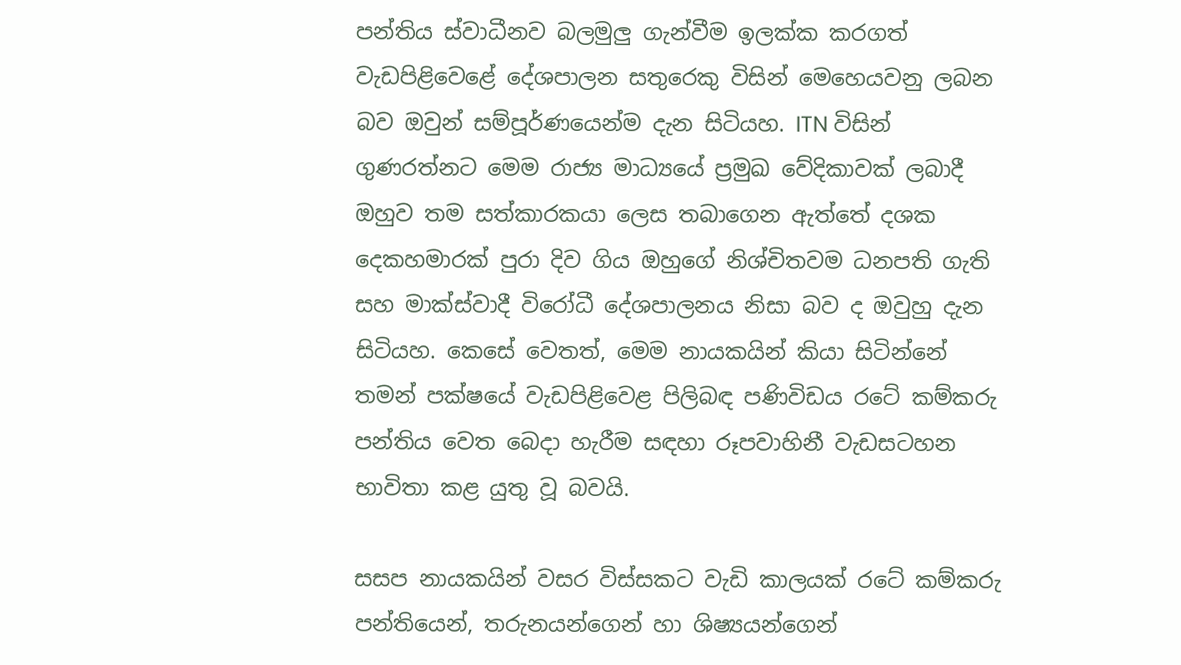පන්තිය ස්වාධීනව බලමුලු ගැන්වීම ඉලක්ක කරගත් වැඩපිළිවෙළේ දේශපාලන සතුරෙකු විසින් මෙහෙයවනු ලබන බව ඔවුන් සම්පූර්ණයෙන්ම දැන සිටියහ. ITN විසින් ගුණරත්නට මෙම රාජ්‍ය මාධ්‍යයේ ප්‍රමුඛ වේදිකාවක් ලබාදී ඔහුව තම සත්කාරකයා ලෙස තබාගෙන ඇත්තේ දශක දෙකහමාරක් පුරා දිව ගිය ඔහුගේ නිශ්චිතවම ධනපති ගැති සහ මාක්ස්වාදී විරෝධී දේශපාලනය නිසා බව ද ඔවුහු දැන සිටියහ. කෙසේ වෙතත්, මෙම නායකයින් කියා සිටින්නේ තමන් පක්ෂයේ වැඩපිළිවෙළ පිලිබඳ පණිවිඩය රටේ කම්කරු පන්තිය වෙත බෙදා හැරීම සඳහා රූපවාහිනී වැඩසටහන භාවිතා කළ යුතු වූ බවයි.

සසප නායකයින් වසර විස්සකට වැඩි කාලයක් රටේ කම්කරු පන්තියෙන්, තරුනයන්ගෙන් හා ශිෂ්‍යයන්ගෙන්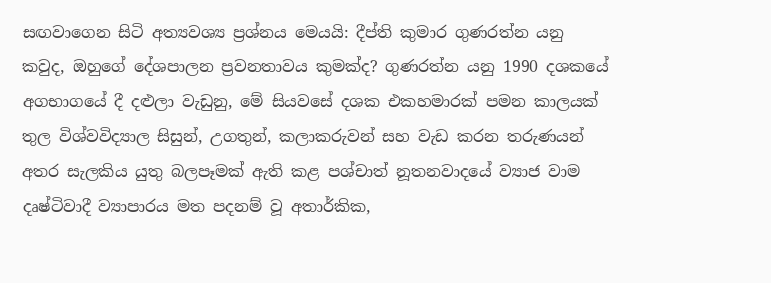සඟවාගෙන සිටි අත්‍යවශ්‍ය ප්‍රශ්නය මෙයයි: දීප්ති කුමාර ගුණරත්න යනු කවුද, ඔහුගේ දේශපාලන ප්‍රවනතාවය කුමක්ද? ගුණරත්න යනු 1990 දශකයේ අගභාගයේ දී දළුලා වැඩුනු, මේ සියවසේ දශක එකහමාරක් පමන කාලයක් තුල විශ්වවිද්‍යාල සිසුන්, උගතුන්, කලාකරුවන් සහ වැඩ කරන තරුණයන් අතර සැලකිය යුතු බලපෑමක් ඇති කළ පශ්චාත් නූතනවාදයේ ව්‍යාජ වාම දෘෂ්ටිවාදී ව්‍යාපාරය මත පදනම් වූ අතාර්කික,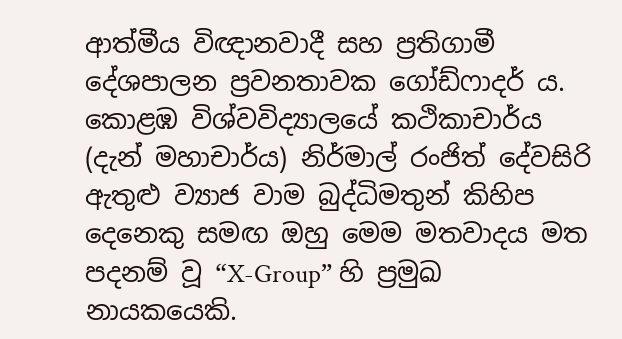ආත්මීය විඥානවාදී සහ ප්‍රතිගාමී දේශපාලන ප්‍රවනතාවක ගෝඩ්ෆාදර් ය. කොළඹ විශ්වවිද්‍යාලයේ කථිකාචාර්ය (දැන් මහාචාර්ය) නිර්මාල් රංජිත් දේවසිරි ඇතුළු ව්‍යාජ වාම බුද්ධිමතුන් කිහිප දෙනෙකු සමඟ ඔහු මෙම මතවාදය මත පදනම් වූ “X-Group” හි ප්‍රමුඛ නායකයෙකි.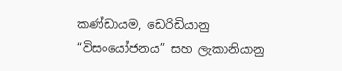කණ්ඩායම, ඩෙරිඩියානු “විසංයෝජනය” සහ ලැකානියානු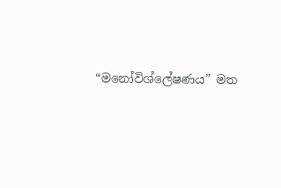“මනෝවිශ්ලේෂණය” මත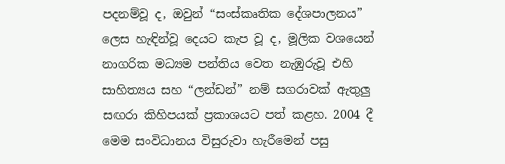පදනම්වූ ද, ඔවුන් “සංස්කෘතික දේශපාලනය” ලෙස හැඳින්වූ දෙයට කැප වූ ද, මූලික වශයෙන් නාගරික මධ්‍යම පන්තිය වෙත නැඹුරුවූ එහි සාහිත්‍යය සහ “ලන්ඩන්” නම් සගරාවක් ඇතුලු සඟරා කිහිපයක් ප්‍රකාශයට පත් කළහ. 2004 දී මෙම සංවිධානය විසුරුවා හැරීමෙන් පසු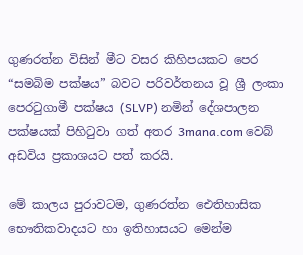ගුණරත්න විසින් මීට වසර කිහිපයකට පෙර “සමබිම පක්ෂය” බවට පරිවර්තනය වූ ශ්‍රී ලංකා පෙරටුගාමී පක්ෂය (SLVP) නමින් දේශපාලන පක්ෂයක් පිහිටුවා ගත් අතර 3mana.com වෙබ් අඩවිය ප්‍රකාශයට පත් කරයි.

මේ කාලය පුරාවටම, ගුණරත්න ඓතිහාසික භෞතිකවාදයට හා ඉතිහාසයට මෙන්ම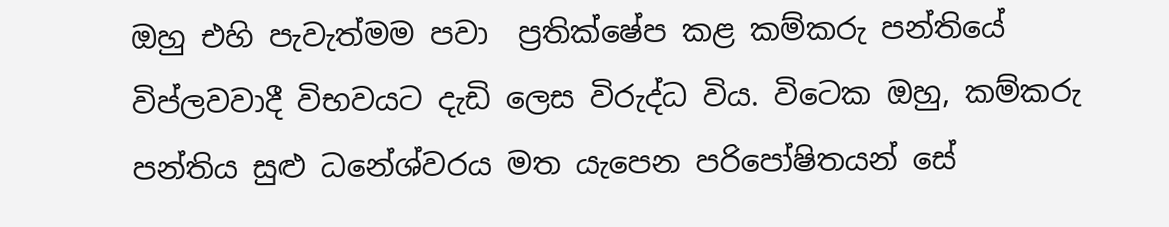ඔහු එහි පැවැත්මම පවා  ප්‍රතික්ෂේප කළ කම්කරු පන්තියේ විප්ලවවාදී විභවයට දැඩි ලෙස විරුද්ධ විය. විටෙක ඔහු, කම්කරු පන්තිය සුළු ධනේශ්වරය මත යැපෙන පරිපෝෂිතයන් සේ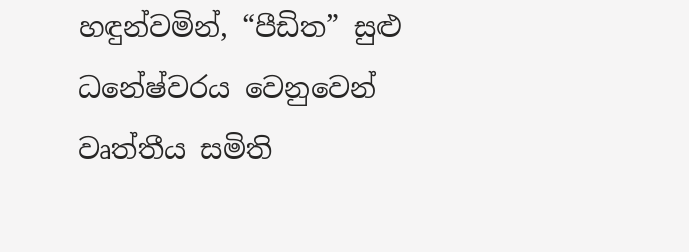හඳුන්වමින්, “පීඩිත” සුළු ධනේෂ්වරය වෙනුවෙන් වෘත්තීය සමිති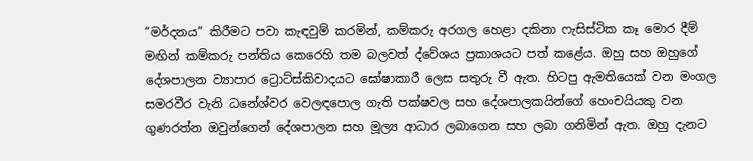“මර්දනය” කිරීමට පවා කැඳවුම් කරමින්, කම්කරු අරගල හෙළා දකිනා ෆැසිස්ටික කෑ මොර දීම් මඟින් කම්කරු පන්තිය කෙරෙහි තම බලවත් ද්වේශය ප්‍රකාශයට පත් කළේය. ඔහු සහ ඔහුගේ දේශපාලන ව්‍යාපාර ට්‍රොට්ස්කිවාදයට ඝෝෂාකාරී ලෙස සතුරු වී ඇත. හිටපු ඇමතියෙක් වන මංගල සමරවීර වැනි ධනේශ්වර වෙලඳපොල ගැති පක්ෂවල සහ දේශපාලකයින්ගේ හෙංචයියකු වන ගුණරත්න ඔවුන්ගෙන් දේශපාලන සහ මූල්‍ය ආධාර ලබාගෙන සහ ලබා ගනිමින් ඇත. ඔහු දැනට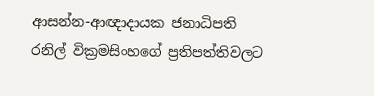ආසන්න-ආඥාදායක ජනාධිපති රනිල් වික්‍රමසිංහගේ ප්‍රතිපත්තිවලට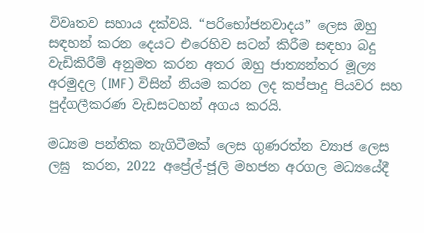විවෘතව සහාය දක්වයි. “පරිභෝජනවාදය” ලෙස ඔහු සඳහන් කරන දෙයට එරෙහිව සටන් කිරීම සඳහා බදු වැඩිකිරීම් අනුමත කරන අතර ඔහු ජාත්‍යන්තර මූල්‍ය අරමුදල (IMF) විසින් නියම කරන ලද කප්පාදු පියවර සහ පුද්ගලීකරණ වැඩසටහන් අගය කරයි.

මධ්‍යම පන්තික නැගිටීමක් ලෙස ගුණරත්න ව්‍යාජ ලෙස ලඝු  කරන, 2022 අප්‍රේල්-ජූලි මහජන අරගල මධ්‍යයේදී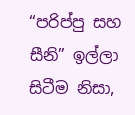“පරිප්පු සහ සීනි” ඉල්ලා සිටීම නිසා,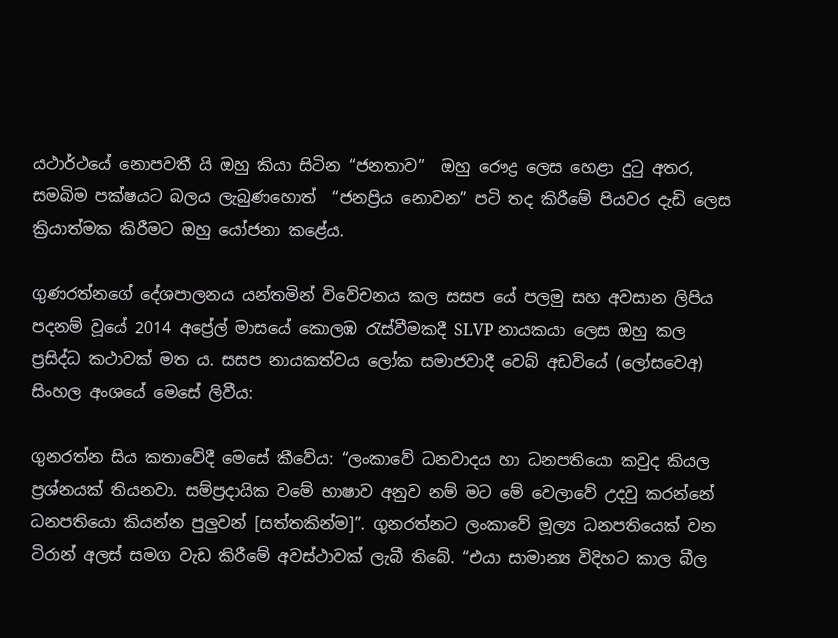යථාර්ථයේ නොපවතී යි ඔහු කියා සිටින “ජනතාව”  ඔහු රෞද්‍ර ලෙස හෙළා දුටු අතර, සමබිම පක්ෂයට බලය ලැබුණහොත්  “ජනප්‍රිය නොවන” පටි තද කිරීමේ පියවර දැඩි ලෙස ක්‍රියාත්මක කිරීමට ඔහු යෝජනා කළේය.

ගුණරත්නගේ දේශපාලනය යන්තමින් විවේචනය කල සසප යේ පලමු සහ අවසාන ලිපිය පදනම් වූයේ 2014 අප්‍රේල් මාසයේ කොලඹ රැස්වීමකදී SLVP නායකයා ලෙස ඔහු කල ප්‍රසිද්ධ කථාවක් මත ය. සසප නායකත්වය ලෝක සමාජවාදී වෙබ් අඩවියේ (ලෝසවෙඅ) සිංහල අංශයේ මෙසේ ලිවීය:

ගුනරත්න සිය කතාවේදී මෙසේ කීවේය: “ලංකාවේ ධනවාදය හා ධනපතියො කවුද කියල ප්‍රශ්නයක් තියනවා. සම්ප්‍රදායික වමේ භාෂාව අනුව නම් මට මේ වෙලාවේ උදවු කරන්නේ ධනපතියො කියන්න පුලුවන් [සත්තකින්ම]”. ගුනරත්නට ලංකාවේ මූල්‍ය ධනපතියෙක් වන ටිරාන් අලස් සමග වැඩ කිරීමේ අවස්ථාවක් ලැබී තිබේ. “එයා සාමාන්‍ය විදිහට කාල බීල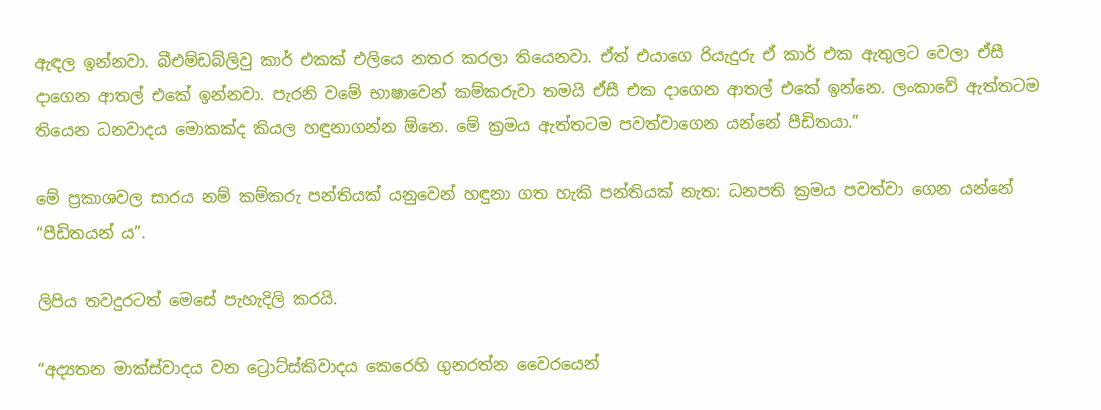ඇඳල ඉන්නවා. බීඑම්ඩබ්ලිවු කාර් එකක් එලියෙ නතර කරලා තියෙනවා. ඒත් එයාගෙ රියැදුරු ඒ කාර් එක ඇතුලට වෙලා ඒසී දාගෙන ආතල් එකේ ඉන්නවා. පැරනි වමේ භාෂාවෙන් කම්කරුවා තමයි ඒසී එක දාගෙන ආතල් එකේ ඉන්නෙ. ලංකාවේ ඇත්තටම තියෙන ධනවාදය මොකක්ද කියල හඳුනාගන්න ඕනෙ. මේ ක්‍රමය ඇත්තටම පවත්වාගෙන යන්නේ පීඩිතයා.”

මේ ප්‍රකාශවල සාරය නම් කම්කරු පන්තියක් යනුවෙන් හඳුනා ගත හැකි පන්තියක් නැත: ධනපති ක්‍රමය පවත්වා ගෙන යන්නේ “පීඩිතයන් ය”.

ලිපිය තවදුරටත් මෙසේ පැහැදිලි කරයි.

“අද්‍යතන මාක්ස්වාදය වන ට්‍රොට්ස්කිවාදය කෙරෙහි ගුනරත්න වෛරයෙන්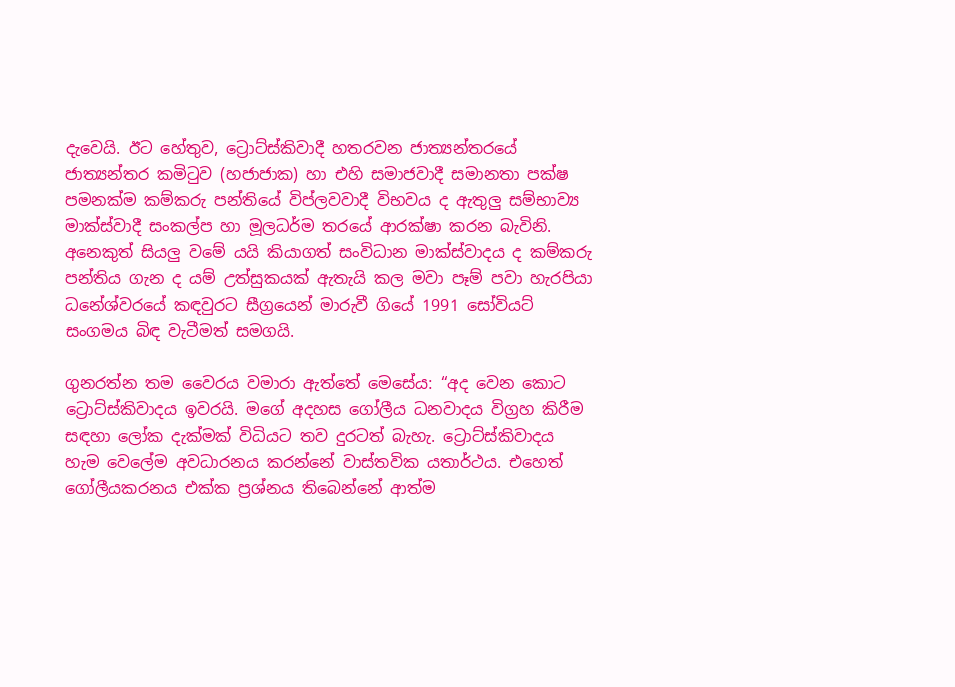දැවෙයි. ඊට හේතුව, ට්‍රොට්ස්කිවාදී හතරවන ජාත්‍යන්තරයේ ජාත්‍යන්තර කමිටුව (හජාජාක) හා එහි සමාජවාදී සමානතා පක්ෂ පමනක්ම කම්කරු පන්තියේ විප්ලවවාදී විභවය ද ඇතුලු සම්භාව්‍ය මාක්ස්වාදී සංකල්ප හා මූලධර්ම තරයේ ආරක්ෂා කරන බැවිනි. අනෙකුත් සියලු වමේ යයි කියාගත් සංවිධාන මාක්ස්වාදය ද කම්කරු පන්තිය ගැන ද යම් උත්සුකයක් ඇතැයි කල මවා පෑම් පවා හැරපියා ධනේශ්වරයේ කඳවුරට සීග්‍රයෙන් මාරුවී ගියේ 1991 සෝවියට් සංගමය බිඳ වැටීමත් සමගයි.

ගුනරත්න තම වෛරය වමාරා ඇත්තේ මෙසේය: “අද වෙන කොට ට්‍රොට්ස්කිවාදය ඉවරයි. මගේ අදහස ගෝලීය ධනවාදය විග්‍රහ කිරීම සඳහා ලෝක දැක්මක් විධියට තව දුරටත් බැහැ. ට්‍රොට්ස්කිවාදය හැම වෙලේම අවධාරනය කරන්නේ වාස්තවික යතාර්ථය. එහෙත් ගෝලීයකරනය එක්ක ප්‍රශ්නය තිබෙන්නේ ආත්ම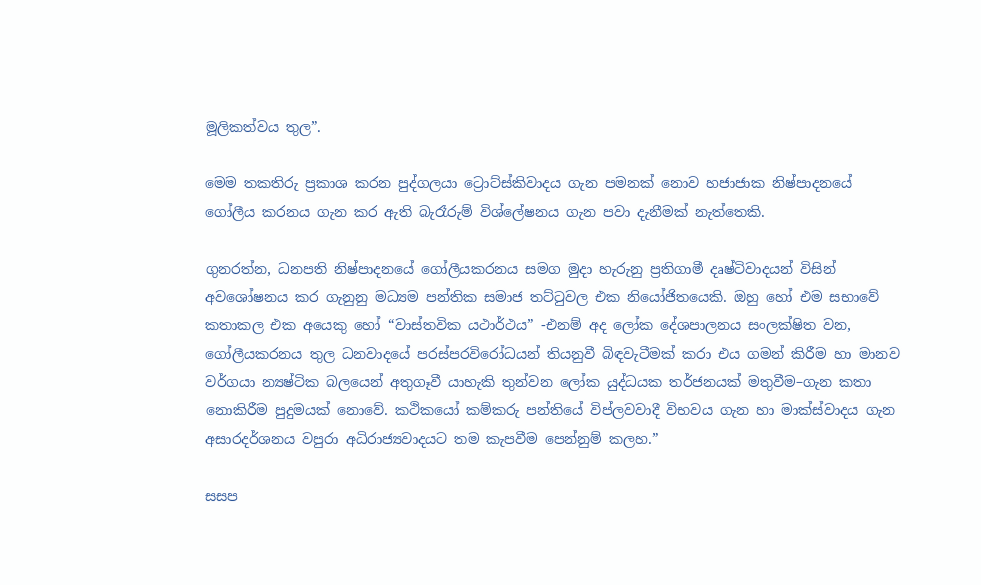මූලිකත්වය තුල”.

මෙම තකතිරු ප්‍රකාශ කරන පුද්ගලයා ට්‍රොට්ස්කිවාදය ගැන පමනක් නොව හජාජාක නිෂ්පාදනයේ ගෝලීය කරනය ගැන කර ඇති බැරෑරුම් විශ්ලේෂනය ගැන පවා දැනීමක් නැත්තෙකි.

ගුනරත්න, ධනපති නිෂ්පාදනයේ ගෝලීයකරනය සමග මුදා හැරුනු ප්‍රතිගාමී දෘෂ්ටිවාදයන් විසින් අවශෝෂනය කර ගැනුනු මධ්‍යම පන්තික සමාජ තට්ටුවල එක නියෝජිතයෙකි. ඔහු හෝ එම සභාවේ කතාකල එක අයෙකු හෝ “වාස්තවික යථාර්ථය” -එනම් අද ලෝක දේශපාලනය සංලක්ෂිත වන, ගෝලීයකරනය තුල ධනවාදයේ පරස්පරවිරෝධයන් තියනුවී බිඳවැටීමක් කරා එය ගමන් කිරීම හා මානව වර්ගයා න්‍යෂ්ටික බලයෙන් අතුගෑවී යාහැකි තුන්වන ලෝක යුද්ධයක තර්ජනයක් මතුවීම–ගැන කතා නොකිරීම පුදුමයක් නොවේ. කථිකයෝ කම්කරු පන්තියේ විප්ලවවාදී විභවය ගැන හා මාක්ස්වාදය ගැන අසාරදර්ශනය වපුරා අධිරාජ්‍යවාදයට තම කැපවීම පෙන්නුම් කලහ.”

සසප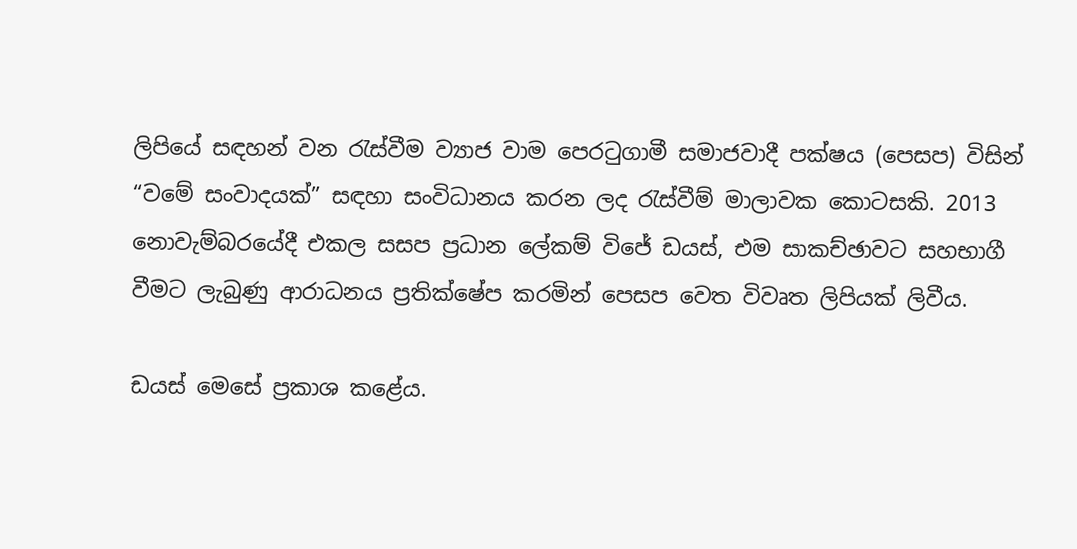ලිපියේ සඳහන් වන රැස්වීම ව්‍යාජ වාම පෙරටුගාමී සමාජවාදී පක්ෂය (පෙසප) විසින් “වමේ සංවාදයක්” සඳහා සංවිධානය කරන ලද රැස්වීම් මාලාවක කොටසකි. 2013 නොවැම්බරයේදී එකල සසප ප්‍රධාන ලේකම් විජේ ඩයස්, එම සාකච්ඡාවට සහභාගී වීමට ලැබුණු ආරාධනය ප්‍රතික්ෂේප කරමින් පෙසප වෙත විවෘත ලිපියක් ලිවීය.

ඩයස් මෙසේ ප්‍රකාශ කළේය.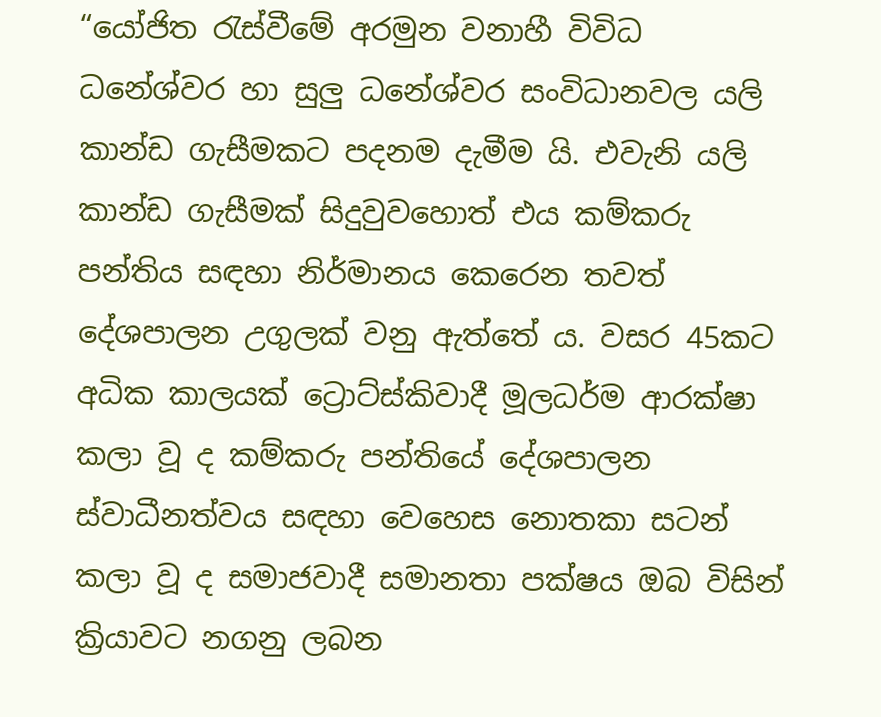“යෝජිත රැස්වීමේ අරමුන වනාහී විවිධ ධනේශ්වර හා සුලු ධනේශ්වර සංවිධානවල යලි කාන්ඩ ගැසීමකට පදනම දැමීම යි. එවැනි යලි කාන්ඩ ගැසීමක් සිදුවුවහොත් එය කම්කරු පන්තිය සඳහා නිර්මානය කෙරෙන තවත් දේශපාලන උගුලක් වනු ඇත්තේ ය. වසර 45කට අධික කාලයක් ට්‍රොට්ස්කිවාදී මූලධර්ම ආරක්ෂා කලා වූ ද කම්කරු පන්තියේ දේශපාලන ස්වාධීනත්වය සඳහා වෙහෙස නොතකා සටන් කලා වූ ද සමාජවාදී සමානතා පක්ෂය ඔබ විසින් ක්‍රියාවට නගනු ලබන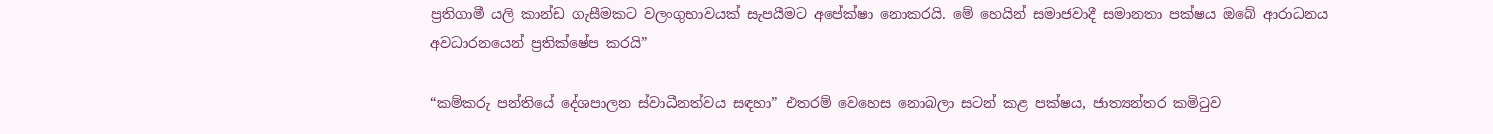ප්‍රතිගාමී යලි කාන්ඩ ගැසීමකට වලංගුභාවයක් සැපයීමට අපේක්ෂා නොකරයි. මේ හෙයින් සමාජවාදී සමානතා පක්ෂය ඔබේ ආරාධනය අවධාරනයෙන් ප්‍රතික්ෂේප කරයි”

“කම්කරු පන්තියේ දේශපාලන ස්වාධීනත්වය සඳහා” එතරම් වෙහෙස නොබලා සටන් කළ පක්ෂය, ජාත්‍යන්තර කමිටුව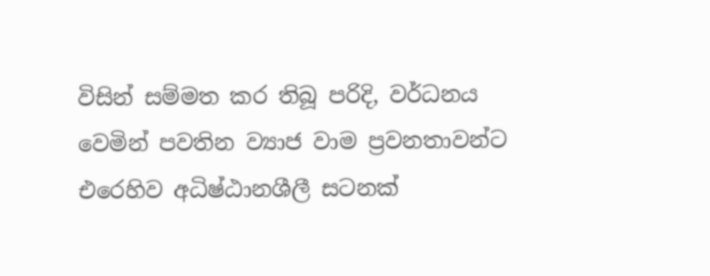විසින් සම්මත කර තිබූ පරිදි, වර්ධනය වෙමින් පවතින ව්‍යාජ වාම ප්‍රවනතාවන්ට එරෙහිව අධිෂ්ඨානශීලී සටනක්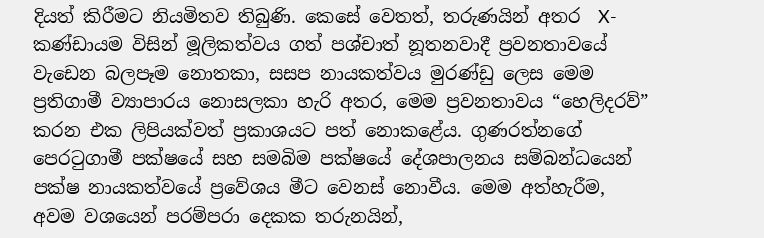දියත් කිරීමට නියමිතව තිබුණි. කෙසේ වෙතත්, තරුණයින් අතර  X-කණ්ඩායම විසින් මූලිකත්වය ගත් පශ්චාත් නූතනවාදී ප්‍රවනතාවයේ වැඩෙන බලපෑම නොතකා, සසප නායකත්වය මුරණ්ඩු ලෙස මෙම ප්‍රතිගාමී ව්‍යාපාරය නොසලකා හැරි අතර, මෙම ප්‍රවනතාවය “හෙලිදරව්” කරන එක ලිපියක්වත් ප්‍රකාශයට පත් නොකළේය. ගුණරත්නගේ පෙරටුගාමී පක්ෂයේ සහ සමබිම පක්ෂයේ දේශපාලනය සම්බන්ධයෙන් පක්ෂ නායකත්වයේ ප්‍රවේශය මීට වෙනස් නොවීය. මෙම අත්හැරීම, අවම වශයෙන් පරම්පරා දෙකක තරුනයින්,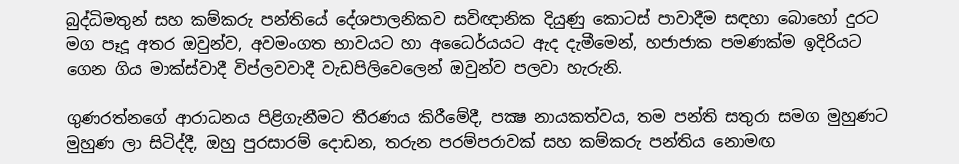බුද්ධිමතුන් සහ කම්කරු පන්තියේ දේශපාලනිකව සවිඥානික දියුණු කොටස් පාවාදීම සඳහා බොහෝ දුරට මග පෑදූ අතර ඔවුන්ව, අවමංගත භාවයට හා අධෛර්යයට ඇද දැමීමෙන්, හජාජාක පමණක්ම ඉදිරියට ගෙන ගිය මාක්ස්වාදී විප්ලවවාදී වැඩපිලිවෙලෙන් ඔවුන්ව පලවා හැරුනි.

ගුණරත්නගේ ආරාධනය පිළිගැනීමට තීරණය කිරීමේදී, පක්‍ෂ නායකත්වය, තම පන්ති සතුරා සමග මුහුණට මුහුණ ලා සිටිද්දී, ඔහු පුරසාරම් දොඩන, තරුන පරම්පරාවක් සහ කම්කරු පන්තිය නොමඟ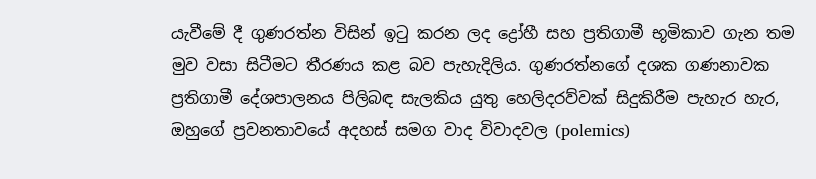යැවීමේ දී ගුණරත්න විසින් ඉටු කරන ලද ද්‍රෝහී සහ ප්‍රතිගාමී භූමිකාව ගැන තම මුව වසා සිටීමට තීරණය කළ බව පැහැදිලිය. ගුණරත්නගේ දශක ගණනාවක ප්‍රතිගාමී දේශපාලනය පිලිබඳ සැලකිය යුතු හෙලිදරව්වක් සිදුකිරීම පැහැර හැර, ඔහුගේ ප්‍රවනතාවයේ අදහස් සමග වාද විවාදවල (polemics)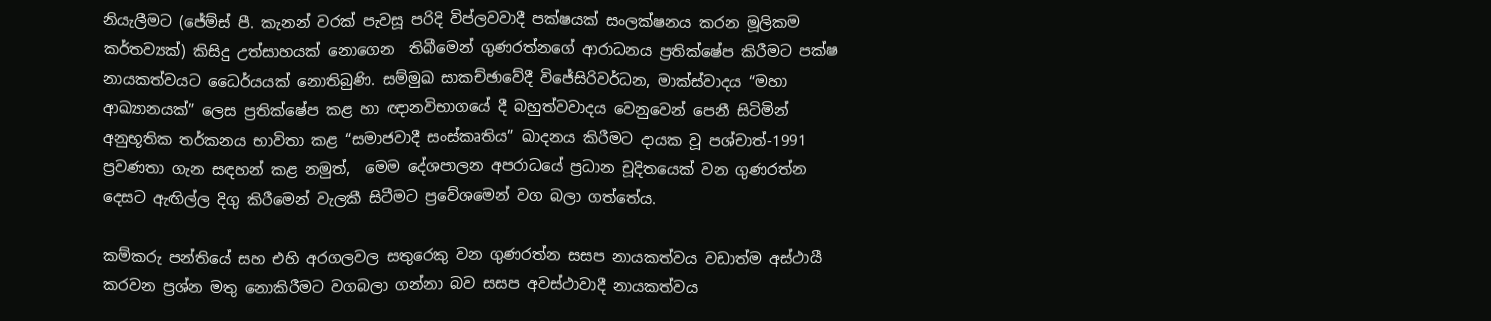නියැලීමට (ජේම්ස් පී. කැනන් වරක් පැවසූ පරිදි විප්ලවවාදී පක්ෂයක් සංලක්ෂනය කරන මූලිකම කර්තව්‍යක්) කිසිදු උත්සාහයක් නොගෙන  තිබීමෙන් ගුණරත්නගේ ආරාධනය ප්‍රතික්ෂේප කිරීමට පක්ෂ නායකත්වයට ධෛර්යයක් නොතිබුණි. සම්මුඛ සාකච්ඡාවේදී විජේසිරිවර්ධන, මාක්ස්වාදය “මහා ආඛ්‍යානයක්” ලෙස ප්‍රතික්ෂේප කළ හා ඥානවිභාගයේ දී බහුත්වවාදය වෙනුවෙන් පෙනී සිටිමින් අනුභූතික තර්කනය භාවිතා කළ “සමාජවාදී සංස්කෘතිය” ඛාදනය කිරීමට දායක වූ පශ්චාත්-1991 ප්‍රවණතා ගැන සඳහන් කළ නමුත්,  මෙම දේශපාලන අපරාධයේ ප්‍රධාන චූදිතයෙක් වන ගුණරත්න දෙසට ඇඟිල්ල දිගු කිරීමෙන් වැලකී සිටීමට ප්‍රවේශමෙන් වග බලා ගත්තේය.

කම්කරු පන්තියේ සහ එහි අරගලවල සතුරෙකු වන ගුණරත්න සසප නායකත්වය වඩාත්ම අස්ථායී කරවන ප්‍රශ්න මතු නොකිරීමට වගබලා ගන්නා බව සසප අවස්ථාවාදී නායකත්වය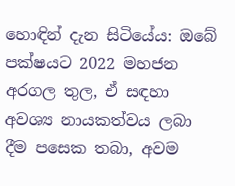හොඳින් දැන සිටියේය: ඔබේ පක්ෂයට 2022 මහජන අරගල තුල, ඒ සඳහා අවශ්‍ය නායකත්වය ලබා දීම පසෙක තබා, අවම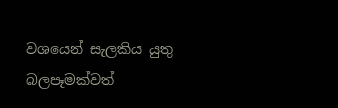වශයෙන් සැලකිය යුතු බලපෑමක්වත්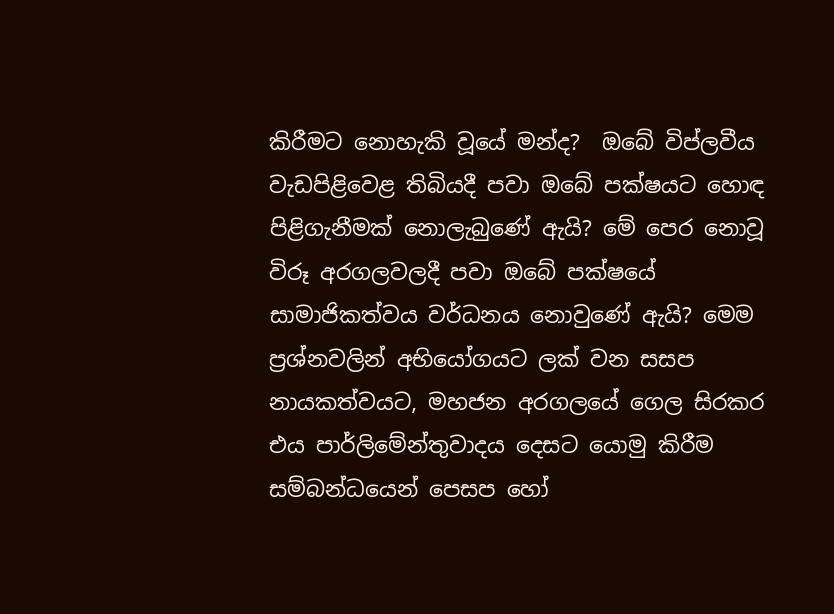කිරීමට නොහැකි වූයේ මන්ද?  ඔබේ විප්ලවීය වැඩපිළිවෙළ තිබියදී පවා ඔබේ පක්ෂයට හොඳ පිළිගැනීමක් නොලැබුණේ ඇයි? මේ පෙර නොවූ විරූ අරගලවලදී පවා ඔබේ පක්ෂයේ සාමාජිකත්වය වර්ධනය නොවුණේ ඇයි? මෙම ප්‍රශ්නවලින් අභියෝගයට ලක් වන සසප නායකත්වයට, මහජන අරගලයේ ගෙල සිරකර එය පාර්ලිමේන්තුවාදය දෙසට යොමු කිරීම සම්බන්ධයෙන් පෙසප හෝ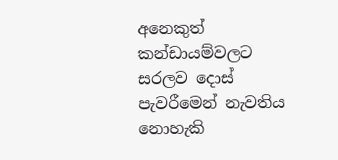අනෙකුත් කන්ඩායම්වලට සරලව දොස් පැවරීමෙන් නැවතිය නොහැකි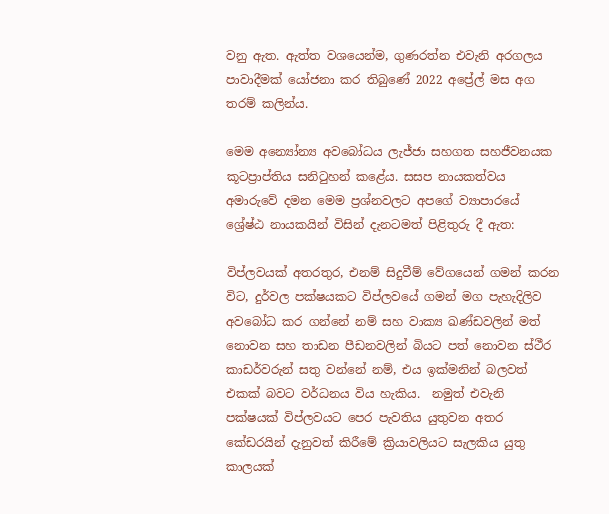වනු ඇත. ඇත්ත වශයෙන්ම, ගුණරත්න එවැනි අරගලය පාවාදීමක් යෝජනා කර තිබුණේ 2022 අප්‍රේල් මස අග තරම් කලින්ය.

මෙම අන්‍යෝන්‍ය අවබෝධය ලැජ්ජා සහගත සහජීවනයක කූටප්‍රාප්තිය සනිටුහන් කළේය. සසප නායකත්වය අමාරුවේ දමන මෙම ප්‍රශ්නවලට අපගේ ව්‍යාපාරයේ ශ්‍රේෂ්ඨ නායකයින් විසින් දැනටමත් පිළිතුරු දී ඇත:

විප්ලවයක් අතරතුර, එනම් සිදුවීම් වේගයෙන් ගමන් කරන විට, දුර්වල පක්ෂයකට විප්ලවයේ ගමන් මග පැහැදිලිව අවබෝධ කර ගන්නේ නම් සහ වාක්‍ය ඛණ්ඩවලින් මත් නොවන සහ තාඩන පීඩනවලින් බියට පත් නොවන ස්ථීර කාඩර්වරුන් සතු වන්නේ නම්, එය ඉක්මනින් බලවත් එකක් බවට වර්ධනය විය හැකිය.  නමුත් එවැනි පක්ෂයක් විප්ලවයට පෙර පැවතිය යුතුවන අතර  කේඩරයින් දැනුවත් කිරීමේ ක්‍රියාවලියට සැලකිය යුතු කාලයක්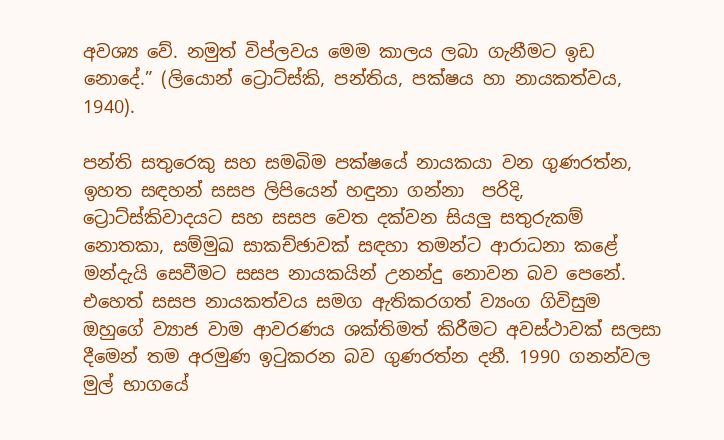අවශ්‍ය වේ. නමුත් විප්ලවය මෙම කාලය ලබා ගැනීමට ඉඩ නොදේ.” (ලියොන් ට්‍රොට්ස්කි, පන්තිය, පක්ෂය හා නායකත්වය, 1940).

පන්ති සතුරෙකු සහ සමබිම පක්ෂයේ නායකයා වන ගුණරත්න, ඉහත සඳහන් සසප ලිපියෙන් හඳුනා ගන්නා  පරිදි, ට්‍රොට්ස්කිවාදයට සහ සසප වෙත දක්වන සියලු සතුරුකම් නොතකා, සම්මුඛ සාකච්ඡාවක් සඳහා තමන්ට ආරාධනා කළේ මන්දැයි සෙවීමට සසප නායකයින් උනන්දු නොවන බව පෙනේ. එහෙත් සසප නායකත්වය සමග ඇතිකරගත් ව්‍යංග ගිවිසුම ඔහුගේ ව්‍යාජ වාම ආවරණය ශක්තිමත් කිරීමට අවස්ථාවක් සලසා දීමෙන් තම අරමුණ ඉටුකරන බව ගුණරත්න දනී. 1990 ගනන්වල මුල් භාගයේ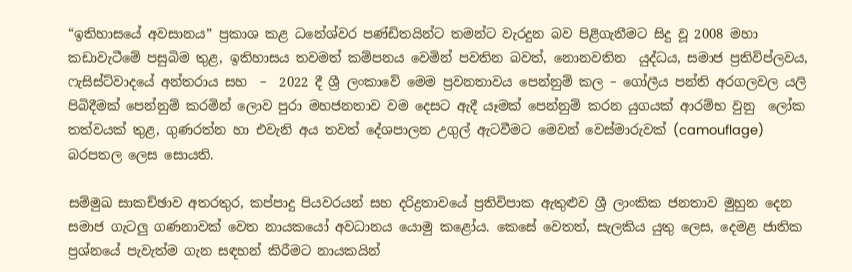“ඉතිහාසයේ අවසානය” ප්‍රකාශ කළ ධනේශ්වර පණ්ඩිතයින්ට තමන්ට වැරදුන බව පිළිගැනීමට සිදු වූ 2008 මහා කඩාවැටීමේ පසුබිම තුළ, ඉතිහාසය තවමත් කම්පනය වෙමින් පවතින බවත්, නොනවතින  යුද්ධය, සමාජ ප්‍රතිවිප්ලවය, ෆැසිස්ට්වාදයේ අන්තරාය සහ  –  2022 දී ශ්‍රී ලංකාවේ මෙම ප්‍රවනතාවය පෙන්නුම් කල – ගෝලීය පන්ති අරගලවල යලි පිබිදීමක් පෙන්නුම් කරමින් ලොව පුරා මහජනතාව වම දෙසට ඇදී යෑමක් පෙන්නුම් කරන යුගයක් ආරම්භ වුනු  ලෝක තත්වයක් තුළ, ගුණරත්න හා එවැනි අය තවත් දේශපාලන උගුල් ඇටවීමට මෙවන් වෙස්මාරුවක් (camouflage)  බරපතල ලෙස සොයති.

සම්මුඛ සාකච්ඡාව අතරතුර, කප්පාදු පියවරයන් සහ දරිද්‍රතාවයේ ප්‍රතිවිපාක ඇතුළුව ශ්‍රී ලාංකික ජනතාව මුහුන දෙන සමාජ ගැටලු ගණනාවක් වෙත නායකයෝ අවධානය යොමු කළෝය. කෙසේ වෙතත්, සැලකිය යුතු ලෙස, දෙමළ ජාතික ප්‍රශ්නයේ පැවැත්ම ගැන සඳහන් කිරීමට නායකයින්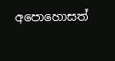අපොහොසත්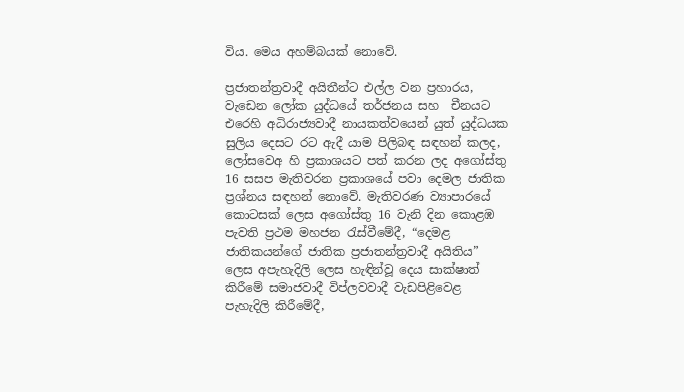විය. මෙය අහම්බයක් නොවේ.

ප්‍රජාතන්ත්‍රවාදී අයිතීන්ට එල්ල වන ප්‍රහාරය, වැඩෙන ලෝක යුද්ධයේ තර්ජනය සහ  චීනයට එරෙහි අධිරාජ්‍යවාදී නායකත්වයෙන් යුත් යුද්ධයක සුලිය දෙසට රට ඇදී යාම පිලිබඳ සඳහන් කලද, ලෝසවෙඅ හි ප්‍රකාශයට පත් කරන ලද අගෝස්තු 16 සසප මැතිවරන ප්‍රකාශයේ පවා දෙමල ජාතික ප්‍රශ්නය සඳහන් නොවේ. මැතිවරණ ව්‍යාපාරයේ කොටසක් ලෙස අගෝස්තු 16 වැනි දින කොළඹ පැවති ප්‍රථම මහජන රැස්වීමේදී, “දෙමළ ජාතිකයන්ගේ ජාතික ප්‍රජාතන්ත්‍රවාදී අයිතිය” ලෙස අපැහැදිලි ලෙස හැඳින්වූ දෙය සාක්ෂාත් කිරීමේ සමාජවාදී විප්ලවවාදී වැඩපිළිවෙළ පැහැදිලි කිරීමේදී,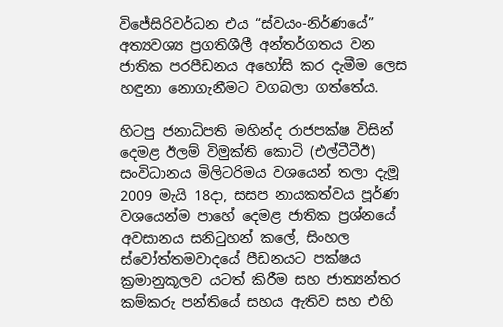විජේසිරිවර්ධන එය “ස්වයං-නිර්ණයේ” අත්‍යවශ්‍ය ප්‍රගතිශීලී අන්තර්ගතය වන ජාතික පරපීඩනය අහෝසි කර දැමීම ලෙස හඳුනා නොගැනීමට වගබලා ගත්තේය.

හිටපු ජනාධිපති මහින්ද රාජපක්ෂ විසින් දෙමළ ඊලම් විමුක්ති කොටි (එල්ටීටීඊ) සංවිධානය මිලිටරිමය වශයෙන් තලා දැමූ 2009 මැයි 18දා, සසප නායකත්වය පූර්ණ වශයෙන්ම පාහේ දෙමළ ජාතික ප්‍රශ්නයේ අවසානය සනිටුහන් කලේ, සිංහල ස්වෝත්තමවාදයේ පීඩනයට පක්ෂය ක්‍රමානුකූලව යටත් කිරීම සහ ජාත්‍යන්තර කම්කරු පන්තියේ සහය ඇතිව සහ එහි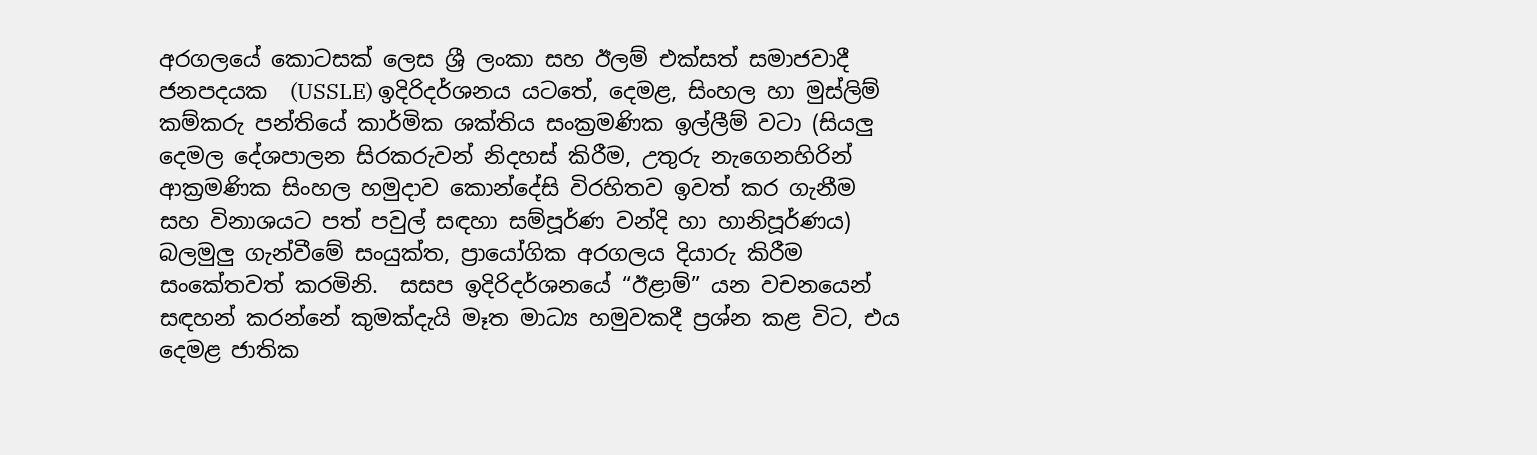අරගලයේ කොටසක් ලෙස ශ්‍රී ලංකා සහ ඊලම් එක්සත් සමාජවාදී ජනපදයක  (USSLE) ඉදිරිදර්ශනය යටතේ, දෙමළ, සිංහල හා මුස්ලිම් කම්කරු පන්තියේ කාර්මික ශක්තිය සංක්‍රමණික ඉල්ලීම් වටා (සියලු දෙමල දේශපාලන සිරකරුවන් නිදහස් කිරීම, උතුරු නැගෙනහිරින් ආක්‍රමණික සිංහල හමුදාව කොන්දේසි විරහිතව ඉවත් කර ගැනීම සහ විනාශයට පත් පවුල් සඳහා සම්පූර්ණ වන්දි හා හානිපූර්ණය) බලමුලු ගැන්වීමේ සංයුක්ත, ප්‍රායෝගික අරගලය දියාරු කිරීම සංකේතවත් කරමිනි.  සසප ඉදිරිදර්ශනයේ “ඊළාම්” යන වචනයෙන් සඳහන් කරන්නේ කුමක්දැයි මෑත මාධ්‍ය හමුවකදී ප්‍රශ්න කළ විට, එය දෙමළ ජාතික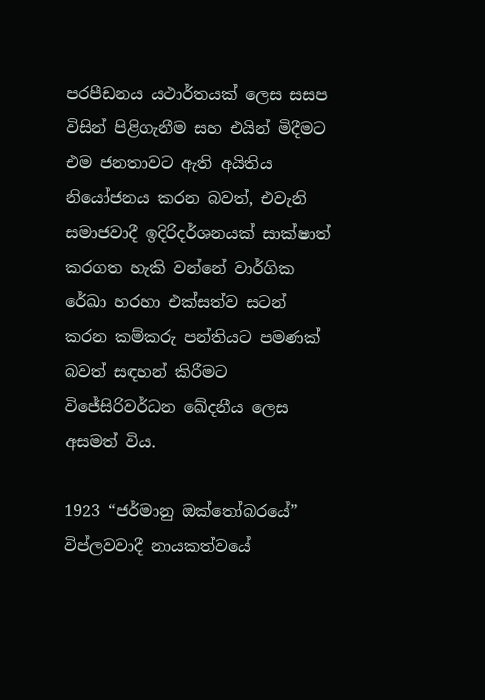පරපීඩනය යථාර්තයක් ලෙස සසප විසින් පිළිගැනීම සහ එයින් මිදීමට එම ජනතාවට ඇති අයිතිය නියෝජනය කරන බවත්, එවැනි සමාජවාදී ඉදිරිදර්ශනයක් සාක්ෂාත් කරගත හැකි වන්නේ වාර්ගික රේඛා හරහා එක්සත්ව සටන් කරන කම්කරු පන්තියට පමණක් බවත් සඳහන් කිරීමට විජේසිරිවර්ධන ඛේදනීය ලෙස  අසමත් විය.

1923 “ජර්මානු ඔක්තෝබරයේ” විප්ලවවාදී නායකත්වයේ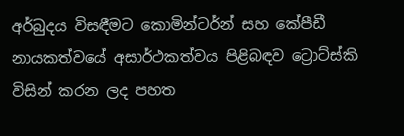අර්බුදය විසඳීමට කොමින්ටර්න් සහ කේපීඩී නායකත්වයේ අසාර්ථකත්වය පිළිබඳව ට්‍රොට්ස්කි විසින් කරන ලද පහත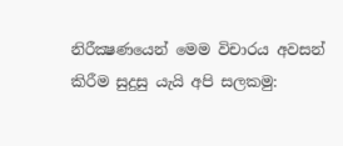නිරීක්‍ෂණයෙන් මෙම විචාරය අවසන් කිරීම සුදුසු යැයි අපි සලකමු: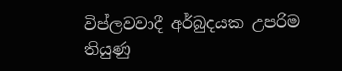විප්ලවවාදී අර්බුදයක උපරිම තියුණු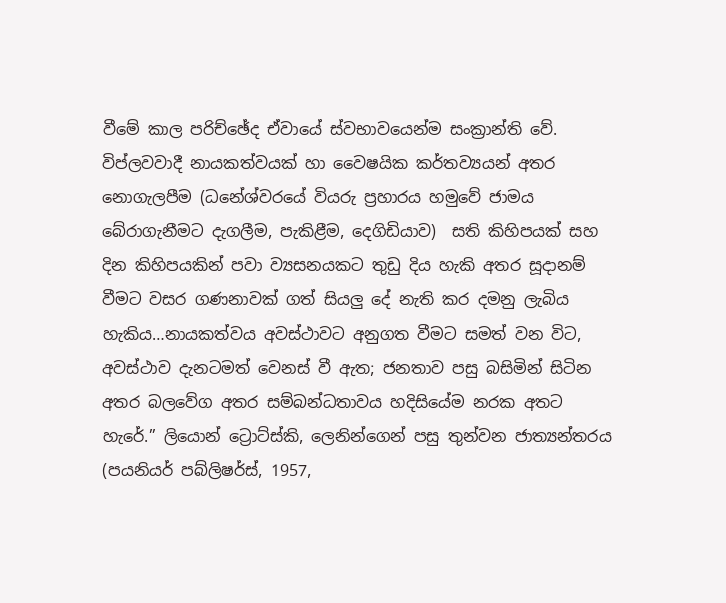වීමේ කාල පරිච්ඡේද ඒවායේ ස්වභාවයෙන්ම සංක්‍රාන්ති වේ.  විප්ලවවාදී නායකත්වයක් හා වෛෂයික කර්තව්‍යයන් අතර නොගැලපීම (ධනේශ්වරයේ වියරු ප්‍රහාරය හමුවේ ජාමය බේරාගැනීමට දැගලීම, පැකිළීම, දෙගිඩියාව)  සති කිහිපයක් සහ දින කිහිපයකින් පවා ව්‍යසනයකට තුඩු දිය හැකි අතර සූදානම් වීමට වසර ගණනාවක් ගත් සියලු දේ නැති කර දමනු ලැබිය හැකිය…නායකත්වය අවස්ථාවට අනුගත වීමට සමත් වන විට, අවස්ථාව දැනටමත් වෙනස් වී ඇත; ජනතාව පසු බසිමින් සිටින අතර බලවේග අතර සම්බන්ධතාවය හදිසියේම නරක අතට හැරේ.” ලියොන් ට්‍රොට්ස්කි, ලෙනින්ගෙන් පසු තුන්වන ජාත්‍යන්තරය (පයනියර් පබ්ලිෂර්ස්, 1957,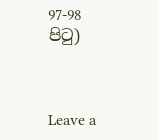97-98 පිටු)



Leave a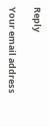Reply

Your email address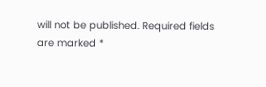will not be published. Required fields are marked *